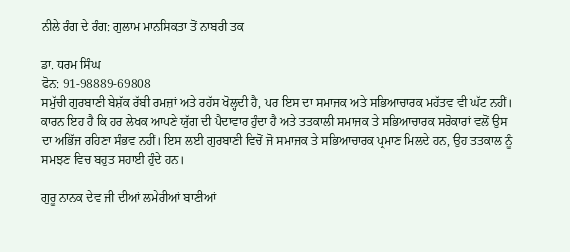ਨੀਲੇ ਰੰਗ ਦੇ ਰੰਗ: ਗੁਲਾਮ ਮਾਨਸਿਕਤਾ ਤੋਂ ਨਾਬਰੀ ਤਕ

ਡਾ. ਧਰਮ ਸਿੰਘ
ਫੋਨ: 91-98889-69808
ਸਮੁੱਚੀ ਗੁਰਬਾਣੀ ਬੇਸ਼ੱਕ ਰੱਬੀ ਰਮਜ਼ਾਂ ਅਤੇ ਰਹੱਸ ਖੋਲ੍ਹਦੀ ਹੈ, ਪਰ ਇਸ ਦਾ ਸਮਾਜਕ ਅਤੇ ਸਭਿਆਚਾਰਕ ਮਹੱਤਵ ਵੀ ਘੱਟ ਨਹੀਂ। ਕਾਰਨ ਇਹ ਹੈ ਕਿ ਹਰ ਲੇਖਕ ਆਪਣੇ ਯੁੱਗ ਦੀ ਪੈਦਾਵਾਰ ਹੁੰਦਾ ਹੈ ਅਤੇ ਤਤਕਾਲੀ ਸਮਾਜਕ ਤੇ ਸਭਿਆਚਾਰਕ ਸਰੋਕਾਰਾਂ ਵਲੋਂ ਉਸ ਦਾ ਅਭਿੱਜ ਰਹਿਣਾ ਸੰਭਵ ਨਹੀਂ। ਇਸ ਲਈ ਗੁਰਬਾਣੀ ਵਿਚੋਂ ਜੋ ਸਮਾਜਕ ਤੇ ਸਭਿਆਚਾਰਕ ਪ੍ਰਮਾਣ ਮਿਲਦੇ ਹਨ, ਉਹ ਤਤਕਾਲ ਨੂੰ ਸਮਝਣ ਵਿਚ ਬਹੁਤ ਸਹਾਈ ਹੁੰਦੇ ਹਨ।

ਗੁਰੂ ਨਾਨਕ ਦੇਵ ਜੀ ਦੀਆਂ ਲਮੇਰੀਆਂ ਬਾਣੀਆਂ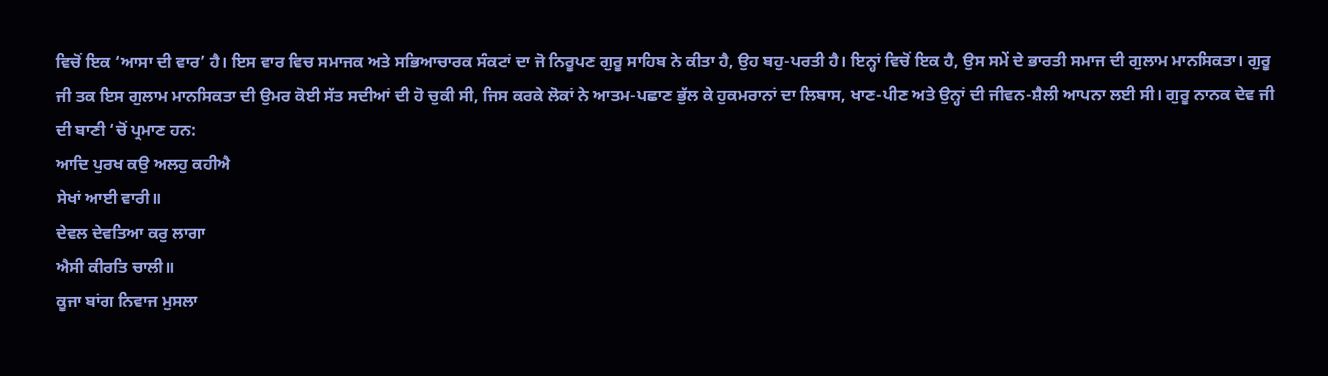ਵਿਚੋਂ ਇਕ ‘ਆਸਾ ਦੀ ਵਾਰ’ ਹੈ। ਇਸ ਵਾਰ ਵਿਚ ਸਮਾਜਕ ਅਤੇ ਸਭਿਆਚਾਰਕ ਸੰਕਟਾਂ ਦਾ ਜੋ ਨਿਰੂਪਣ ਗੁਰੂ ਸਾਹਿਬ ਨੇ ਕੀਤਾ ਹੈ, ਉਹ ਬਹੁ-ਪਰਤੀ ਹੈ। ਇਨ੍ਹਾਂ ਵਿਚੋਂ ਇਕ ਹੈ, ਉਸ ਸਮੇਂ ਦੇ ਭਾਰਤੀ ਸਮਾਜ ਦੀ ਗੁਲਾਮ ਮਾਨਸਿਕਤਾ। ਗੁਰੂ ਜੀ ਤਕ ਇਸ ਗੁਲਾਮ ਮਾਨਸਿਕਤਾ ਦੀ ਉਮਰ ਕੋਈ ਸੱਤ ਸਦੀਆਂ ਦੀ ਹੋ ਚੁਕੀ ਸੀ, ਜਿਸ ਕਰਕੇ ਲੋਕਾਂ ਨੇ ਆਤਮ-ਪਛਾਣ ਭੁੱਲ ਕੇ ਹੁਕਮਰਾਨਾਂ ਦਾ ਲਿਬਾਸ, ਖਾਣ-ਪੀਣ ਅਤੇ ਉਨ੍ਹਾਂ ਦੀ ਜੀਵਨ-ਸ਼ੈਲੀ ਆਪਨਾ ਲਈ ਸੀ। ਗੁਰੂ ਨਾਨਕ ਦੇਵ ਜੀ ਦੀ ਬਾਣੀ ‘ਚੋਂ ਪ੍ਰਮਾਣ ਹਨ:
ਆਦਿ ਪੁਰਖ ਕਉ ਅਲਹੁ ਕਹੀਐ
ਸੇਖਾਂ ਆਈ ਵਾਰੀ॥
ਦੇਵਲ ਦੇਵਤਿਆ ਕਰੁ ਲਾਗਾ
ਐਸੀ ਕੀਰਤਿ ਚਾਲੀ॥
ਕੂਜਾ ਬਾਂਗ ਨਿਵਾਜ ਮੁਸਲਾ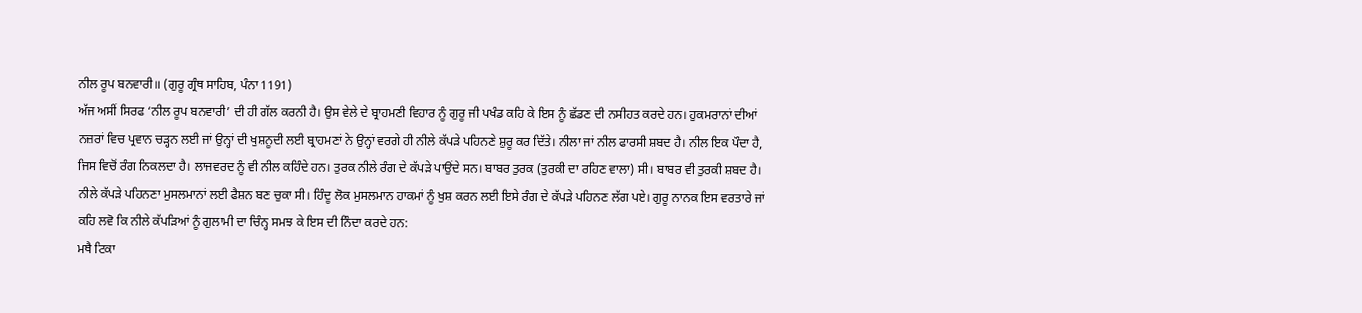ਨੀਲ ਰੂਪ ਬਨਵਾਰੀ॥ (ਗੁਰੂ ਗ੍ਰੰਥ ਸਾਹਿਬ, ਪੰਨਾ 1191)
ਅੱਜ ਅਸੀਂ ਸਿਰਫ ‘ਨੀਲ ਰੂਪ ਬਨਵਾਰੀ’ ਦੀ ਹੀ ਗੱਲ ਕਰਨੀ ਹੈ। ਉਸ ਵੇਲੇ ਦੇ ਬ੍ਰਾਹਮਣੀ ਵਿਹਾਰ ਨੂੰ ਗੁਰੂ ਜੀ ਪਖੰਡ ਕਹਿ ਕੇ ਇਸ ਨੂੰ ਛੱਡਣ ਦੀ ਨਸੀਹਤ ਕਰਦੇ ਹਨ। ਹੁਕਮਰਾਨਾਂ ਦੀਆਂ ਨਜ਼ਰਾਂ ਵਿਚ ਪ੍ਰਵਾਨ ਚੜ੍ਹਨ ਲਈ ਜਾਂ ਉਨ੍ਹਾਂ ਦੀ ਖੁਸ਼ਨੂਦੀ ਲਈ ਬ੍ਰਾਹਮਣਾਂ ਨੇ ਉਨ੍ਹਾਂ ਵਰਗੇ ਹੀ ਨੀਲੇ ਕੱਪੜੇ ਪਹਿਨਣੇ ਸ਼ੁਰੂ ਕਰ ਦਿੱਤੇ। ਨੀਲਾ ਜਾਂ ਨੀਲ ਫਾਰਸੀ ਸ਼ਬਦ ਹੈ। ਨੀਲ ਇਕ ਪੌਦਾ ਹੈ, ਜਿਸ ਵਿਚੋਂ ਰੰਗ ਨਿਕਲਦਾ ਹੈ। ਲਾਜਵਰਦ ਨੂੰ ਵੀ ਨੀਲ ਕਹਿੰਦੇ ਹਨ। ਤੁਰਕ ਨੀਲੇ ਰੰਗ ਦੇ ਕੱਪੜੇ ਪਾਉਂਦੇ ਸਨ। ਬਾਬਰ ਤੁਰਕ (ਤੁਰਕੀ ਦਾ ਰਹਿਣ ਵਾਲਾ) ਸੀ। ਬਾਬਰ ਵੀ ਤੁਰਕੀ ਸ਼ਬਦ ਹੈ। ਨੀਲੇ ਕੱਪੜੇ ਪਹਿਨਣਾ ਮੁਸਲਮਾਨਾਂ ਲਈ ਫੈਸ਼ਨ ਬਣ ਚੁਕਾ ਸੀ। ਹਿੰਦੂ ਲੋਕ ਮੁਸਲਮਾਨ ਹਾਕਮਾਂ ਨੂੰ ਖੁਸ਼ ਕਰਨ ਲਈ ਇਸੇ ਰੰਗ ਦੇ ਕੱਪੜੇ ਪਹਿਨਣ ਲੱਗ ਪਏ। ਗੁਰੂ ਨਾਨਕ ਇਸ ਵਰਤਾਰੇ ਜਾਂ ਕਹਿ ਲਵੋ ਕਿ ਨੀਲੇ ਕੱਪੜਿਆਂ ਨੂੰ ਗੁਲਾਮੀ ਦਾ ਚਿੰਨ੍ਹ ਸਮਝ ਕੇ ਇਸ ਦੀ ਨਿੰਦਾ ਕਰਦੇ ਹਨ:
ਮਥੈ ਟਿਕਾ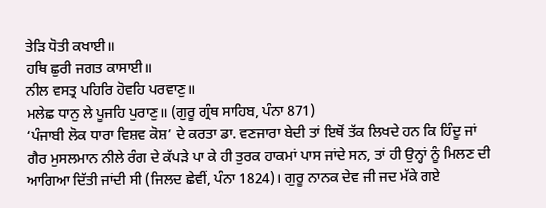ਤੇੜਿ ਧੋਤੀ ਕਖਾਈ॥
ਹਥਿ ਛੁਰੀ ਜਗਤ ਕਾਸਾਈ॥
ਨੀਲ ਵਸਤ੍ਰ ਪਹਿਰਿ ਹੋਵਹਿ ਪਰਵਾਣੁ॥
ਮਲੇਛ ਧਾਨੁ ਲੇ ਪੂਜਹਿ ਪੁਰਾਣੁ॥ (ਗੁਰੂ ਗ੍ਰੰਥ ਸਾਹਿਬ, ਪੰਨਾ 871)
‘ਪੰਜਾਬੀ ਲੋਕ ਧਾਰਾ ਵਿਸ਼ਵ ਕੋਸ਼’ ਦੇ ਕਰਤਾ ਡਾ. ਵਣਜਾਰਾ ਬੇਦੀ ਤਾਂ ਇਥੋਂ ਤੱਕ ਲਿਖਦੇ ਹਨ ਕਿ ਹਿੰਦੂ ਜਾਂ ਗੈਰ ਮੁਸਲਮਾਨ ਨੀਲੇ ਰੰਗ ਦੇ ਕੱਪੜੇ ਪਾ ਕੇ ਹੀ ਤੁਰਕ ਹਾਕਮਾਂ ਪਾਸ ਜਾਂਦੇ ਸਨ, ਤਾਂ ਹੀ ਉਨ੍ਹਾਂ ਨੂੰ ਮਿਲਣ ਦੀ ਆਗਿਆ ਦਿੱਤੀ ਜਾਂਦੀ ਸੀ (ਜਿਲਦ ਛੇਵੀਂ, ਪੰਨਾ 1824)। ਗੁਰੂ ਨਾਨਕ ਦੇਵ ਜੀ ਜਦ ਮੱਕੇ ਗਏ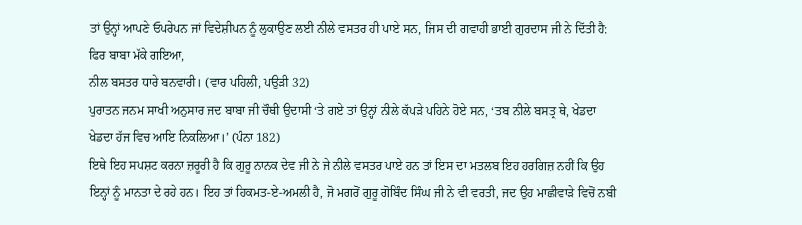ਤਾਂ ਉਨ੍ਹਾਂ ਆਪਣੇ ਓਪਰੇਪਨ ਜਾਂ ਵਿਦੇਸ਼ੀਪਨ ਨੂੰ ਲੁਕਾਉਣ ਲਈ ਨੀਲੇ ਵਸਤਰ ਹੀ ਪਾਏ ਸਨ, ਜਿਸ ਦੀ ਗਵਾਹੀ ਭਾਈ ਗੁਰਦਾਸ ਜੀ ਨੇ ਦਿੱਤੀ ਹੈ:
ਫਿਰ ਬਾਬਾ ਮੱਕੇ ਗਇਆ,
ਨੀਲ ਬਸਤਰ ਧਾਰੇ ਬਨਵਾਰੀ। (ਵਾਰ ਪਹਿਲੀ, ਪਉੜੀ 32)
ਪੁਰਾਤਨ ਜਨਮ ਸਾਖੀ ਅਨੁਸਾਰ ਜਦ ਬਾਬਾ ਜੀ ਚੌਥੀ ਉਦਾਸੀ ‘ਤੇ ਗਏ ਤਾਂ ਉਨ੍ਹਾਂ ਨੀਲੇ ਕੱਪੜੇ ਪਹਿਨੇ ਹੋਏ ਸਨ, ‘ਤਬ ਨੀਲੇ ਬਸਤ੍ਰ ਥੇ, ਖੇਡਦਾ ਖੇਡਦਾ ਹੱਜ ਵਿਚ ਆਇ ਨਿਕਲਿਆ।’ (ਪੰਨਾ 182)
ਇਥੇ ਇਹ ਸਪਸ਼ਟ ਕਰਨਾ ਜ਼ਰੂਰੀ ਹੈ ਕਿ ਗੁਰੂ ਨਾਨਕ ਦੇਵ ਜੀ ਨੇ ਜੇ ਨੀਲੇ ਵਸਤਰ ਪਾਏ ਹਨ ਤਾਂ ਇਸ ਦਾ ਮਤਲਬ ਇਹ ਹਰਗਿਜ਼ ਨਹੀਂ ਕਿ ਉਹ ਇਨ੍ਹਾਂ ਨੂੰ ਮਾਨਤਾ ਦੇ ਰਹੇ ਹਨ। ਇਹ ਤਾਂ ਹਿਕਮਤ-ਏ-ਅਮਲੀ ਹੈ, ਜੋ ਮਗਰੋਂ ਗੁਰੂ ਗੋਬਿੰਦ ਸਿੰਘ ਜੀ ਨੇ ਵੀ ਵਰਤੀ, ਜਦ ਉਹ ਮਾਛੀਵਾੜੇ ਵਿਚੋਂ ਨਬੀ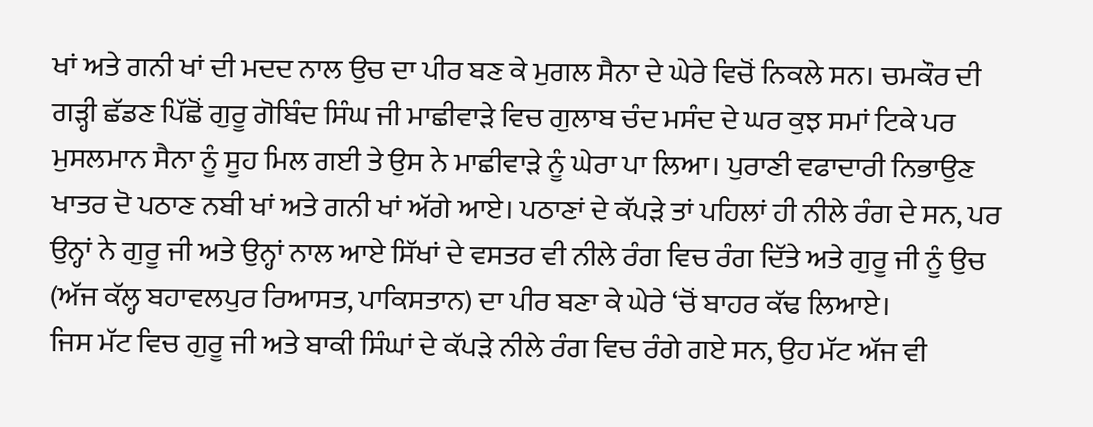ਖਾਂ ਅਤੇ ਗਨੀ ਖਾਂ ਦੀ ਮਦਦ ਨਾਲ ਉਚ ਦਾ ਪੀਰ ਬਣ ਕੇ ਮੁਗਲ ਸੈਨਾ ਦੇ ਘੇਰੇ ਵਿਚੋਂ ਨਿਕਲੇ ਸਨ। ਚਮਕੌਰ ਦੀ ਗੜ੍ਹੀ ਛੱਡਣ ਪਿੱਛੋਂ ਗੁਰੂ ਗੋਬਿੰਦ ਸਿੰਘ ਜੀ ਮਾਛੀਵਾੜੇ ਵਿਚ ਗੁਲਾਬ ਚੰਦ ਮਸੰਦ ਦੇ ਘਰ ਕੁਝ ਸਮਾਂ ਟਿਕੇ ਪਰ ਮੁਸਲਮਾਨ ਸੈਨਾ ਨੂੰ ਸੂਹ ਮਿਲ ਗਈ ਤੇ ਉਸ ਨੇ ਮਾਛੀਵਾੜੇ ਨੂੰ ਘੇਰਾ ਪਾ ਲਿਆ। ਪੁਰਾਣੀ ਵਫਾਦਾਰੀ ਨਿਭਾਉਣ ਖਾਤਰ ਦੋ ਪਠਾਣ ਨਬੀ ਖਾਂ ਅਤੇ ਗਨੀ ਖਾਂ ਅੱਗੇ ਆਏ। ਪਠਾਣਾਂ ਦੇ ਕੱਪੜੇ ਤਾਂ ਪਹਿਲਾਂ ਹੀ ਨੀਲੇ ਰੰਗ ਦੇ ਸਨ, ਪਰ ਉਨ੍ਹਾਂ ਨੇ ਗੁਰੂ ਜੀ ਅਤੇ ਉਨ੍ਹਾਂ ਨਾਲ ਆਏ ਸਿੱਖਾਂ ਦੇ ਵਸਤਰ ਵੀ ਨੀਲੇ ਰੰਗ ਵਿਚ ਰੰਗ ਦਿੱਤੇ ਅਤੇ ਗੁਰੂ ਜੀ ਨੂੰ ਉਚ (ਅੱਜ ਕੱਲ੍ਹ ਬਹਾਵਲਪੁਰ ਰਿਆਸਤ, ਪਾਕਿਸਤਾਨ) ਦਾ ਪੀਰ ਬਣਾ ਕੇ ਘੇਰੇ ‘ਚੋਂ ਬਾਹਰ ਕੱਢ ਲਿਆਏ।
ਜਿਸ ਮੱਟ ਵਿਚ ਗੁਰੂ ਜੀ ਅਤੇ ਬਾਕੀ ਸਿੰਘਾਂ ਦੇ ਕੱਪੜੇ ਨੀਲੇ ਰੰਗ ਵਿਚ ਰੰਗੇ ਗਏ ਸਨ, ਉਹ ਮੱਟ ਅੱਜ ਵੀ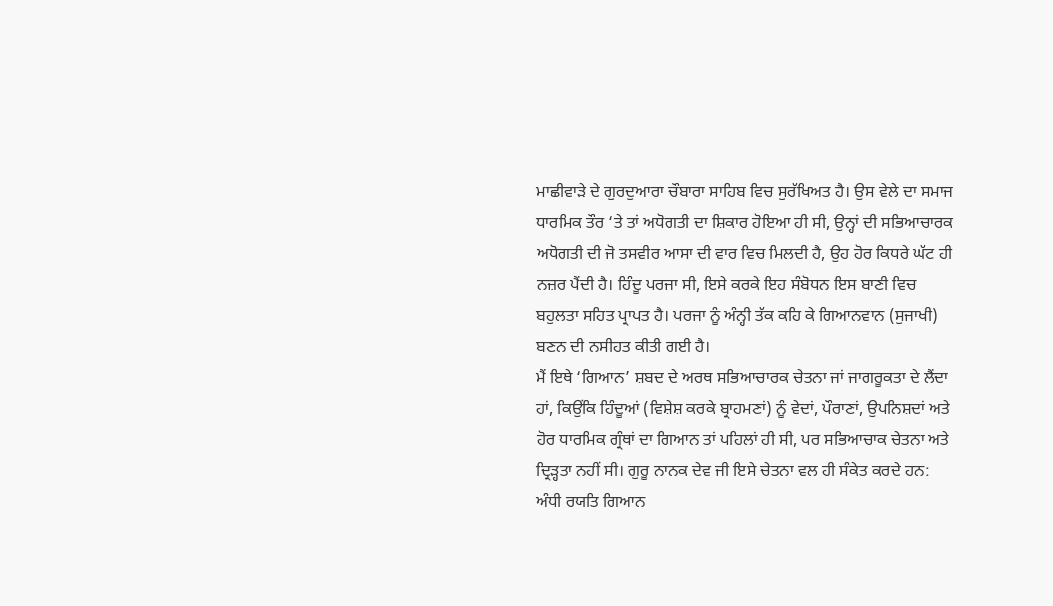ਮਾਛੀਵਾੜੇ ਦੇ ਗੁਰਦੁਆਰਾ ਚੌਬਾਰਾ ਸਾਹਿਬ ਵਿਚ ਸੁਰੱਖਿਅਤ ਹੈ। ਉਸ ਵੇਲੇ ਦਾ ਸਮਾਜ ਧਾਰਮਿਕ ਤੌਰ ‘ਤੇ ਤਾਂ ਅਧੋਗਤੀ ਦਾ ਸ਼ਿਕਾਰ ਹੋਇਆ ਹੀ ਸੀ, ਉਨ੍ਹਾਂ ਦੀ ਸਭਿਆਚਾਰਕ ਅਧੋਗਤੀ ਦੀ ਜੋ ਤਸਵੀਰ ਆਸਾ ਦੀ ਵਾਰ ਵਿਚ ਮਿਲਦੀ ਹੈ, ਉਹ ਹੋਰ ਕਿਧਰੇ ਘੱਟ ਹੀ ਨਜ਼ਰ ਪੈਂਦੀ ਹੈ। ਹਿੰਦੂ ਪਰਜਾ ਸੀ, ਇਸੇ ਕਰਕੇ ਇਹ ਸੰਬੋਧਨ ਇਸ ਬਾਣੀ ਵਿਚ ਬਹੁਲਤਾ ਸਹਿਤ ਪ੍ਰਾਪਤ ਹੈ। ਪਰਜਾ ਨੂੰ ਅੰਨ੍ਹੀ ਤੱਕ ਕਹਿ ਕੇ ਗਿਆਨਵਾਨ (ਸੁਜਾਖੀ) ਬਣਨ ਦੀ ਨਸੀਹਤ ਕੀਤੀ ਗਈ ਹੈ।
ਮੈਂ ਇਥੇ ‘ਗਿਆਨ’ ਸ਼ਬਦ ਦੇ ਅਰਥ ਸਭਿਆਚਾਰਕ ਚੇਤਨਾ ਜਾਂ ਜਾਗਰੂਕਤਾ ਦੇ ਲੈਂਦਾ ਹਾਂ, ਕਿਉਂਕਿ ਹਿੰਦੂਆਂ (ਵਿਸ਼ੇਸ਼ ਕਰਕੇ ਬ੍ਰਾਹਮਣਾਂ) ਨੂੰ ਵੇਦਾਂ, ਪੌਰਾਣਾਂ, ਉਪਨਿਸ਼ਦਾਂ ਅਤੇ ਹੋਰ ਧਾਰਮਿਕ ਗ੍ਰੰਥਾਂ ਦਾ ਗਿਆਨ ਤਾਂ ਪਹਿਲਾਂ ਹੀ ਸੀ, ਪਰ ਸਭਿਆਚਾਕ ਚੇਤਨਾ ਅਤੇ ਦ੍ਰਿੜ੍ਹਤਾ ਨਹੀਂ ਸੀ। ਗੁਰੂ ਨਾਨਕ ਦੇਵ ਜੀ ਇਸੇ ਚੇਤਨਾ ਵਲ ਹੀ ਸੰਕੇਤ ਕਰਦੇ ਹਨ:
ਅੰਧੀ ਰਯਤਿ ਗਿਆਨ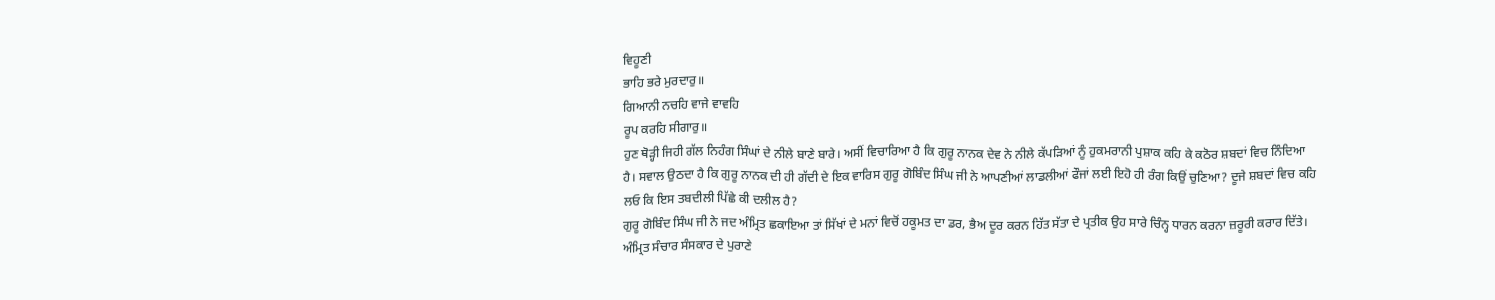ਵਿਹੂਣੀ
ਭਾਹਿ ਭਰੇ ਮੁਰਦਾਰੁ॥
ਗਿਆਨੀ ਨਚਹਿ ਵਾਜੇ ਵਾਵਹਿ
ਰੂਪ ਕਰਹਿ ਸੀਗਾਰੁ॥
ਹੁਣ ਥੋੜ੍ਹੀ ਜਿਹੀ ਗੱਲ ਨਿਹੰਗ ਸਿੰਘਾਂ ਦੇ ਨੀਲੇ ਬਾਣੇ ਬਾਰੇ। ਅਸੀਂ ਵਿਚਾਰਿਆ ਹੈ ਕਿ ਗੁਰੂ ਨਾਨਕ ਦੇਵ ਨੇ ਨੀਲੇ ਕੱਪੜਿਆਂ ਨੂੰ ਹੁਕਮਰਾਨੀ ਪੁਸ਼ਾਕ ਕਹਿ ਕੇ ਕਠੋਰ ਸ਼ਬਦਾਂ ਵਿਚ ਨਿੰਦਿਆ ਹੈ। ਸਵਾਲ ਉਠਦਾ ਹੈ ਕਿ ਗੁਰੂ ਨਾਨਕ ਦੀ ਹੀ ਗੱਦੀ ਦੇ ਇਕ ਵਾਰਿਸ ਗੁਰੂ ਗੋਬਿੰਦ ਸਿੰਘ ਜੀ ਨੇ ਆਪਣੀਆਂ ਲਾਡਲੀਆਂ ਫੌਜਾਂ ਲਈ ਇਹੋ ਹੀ ਰੰਗ ਕਿਉਂ ਚੁਣਿਆ? ਦੂਜੇ ਸ਼ਬਦਾਂ ਵਿਚ ਕਹਿ ਲਓ ਕਿ ਇਸ ਤਬਦੀਲੀ ਪਿੱਛੇ ਕੀ ਦਲੀਲ ਹੈ?
ਗੁਰੂ ਗੋਬਿੰਦ ਸਿੰਘ ਜੀ ਨੇ ਜਦ ਅੰਮ੍ਰਿਤ ਛਕਾਇਆ ਤਾਂ ਸਿੱਖਾਂ ਦੇ ਮਨਾਂ ਵਿਚੋਂ ਹਕੂਮਤ ਦਾ ਡਰ, ਭੈਅ ਦੂਰ ਕਰਨ ਹਿੱਤ ਸੱਤਾ ਦੇ ਪ੍ਰਤੀਕ ਉਹ ਸਾਰੇ ਚਿੰਨ੍ਹ ਧਾਰਨ ਕਰਨਾ ਜ਼ਰੂਰੀ ਕਰਾਰ ਦਿੱਤੇ। ਅੰਮ੍ਰਿਤ ਸੰਚਾਰ ਸੰਸਕਾਰ ਦੇ ਪੁਰਾਣੇ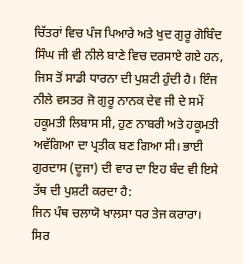ਚਿੱਤਰਾਂ ਵਿਚ ਪੰਜ ਪਿਆਰੇ ਅਤੇ ਖੁਦ ਗੁਰੂ ਗੋਬਿੰਦ ਸਿੰਘ ਜੀ ਵੀ ਨੀਲੇ ਬਾਣੇ ਵਿਚ ਦਰਸਾਏ ਗਏ ਹਨ, ਜਿਸ ਤੋਂ ਸਾਡੀ ਧਾਰਨਾ ਦੀ ਪੁਸ਼ਟੀ ਹੁੰਦੀ ਹੈ। ਇੰਜ ਨੀਲੇ ਵਸਤਰ ਜੋ ਗੁਰੂ ਨਾਨਕ ਦੇਵ ਜੀ ਦੇ ਸਮੇਂ ਹਕੂਮਤੀ ਲਿਬਾਸ ਸੀ, ਹੁਣ ਨਾਬਰੀ ਅਤੇ ਹਕੂਮਤੀ ਅਵੱਗਿਆ ਦਾ ਪ੍ਰਤੀਕ ਬਣ ਗਿਆ ਸੀ। ਭਾਈ ਗੁਰਦਾਸ (ਦੂਜਾ) ਦੀ ਵਾਰ ਦਾ ਇਹ ਬੰਦ ਵੀ ਇਸੇ ਤੱਥ ਦੀ ਪੁਸ਼ਟੀ ਕਰਦਾ ਹੈ:
ਜਿਨ ਪੰਥ ਚਲਾਯੋ ਖਾਲਸਾ ਧਰ ਤੇਜ ਕਰਾਰਾ।
ਸਿਰ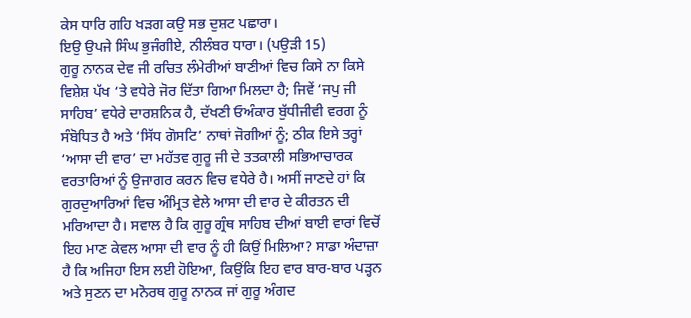ਕੇਸ ਧਾਰਿ ਗਹਿ ਖੜਗ ਕਉ ਸਭ ਦੁਸ਼ਟ ਪਛਾਰਾ।
ਇਉ ਉਪਜੇ ਸਿੰਘ ਭੁਜੰਗੀਏ, ਨੀਲੰਬਰ ਧਾਰਾ। (ਪਉੜੀ 15)
ਗੁਰੂ ਨਾਨਕ ਦੇਵ ਜੀ ਰਚਿਤ ਲੰਮੇਰੀਆਂ ਬਾਣੀਆਂ ਵਿਚ ਕਿਸੇ ਨਾ ਕਿਸੇ ਵਿਸ਼ੇਸ਼ ਪੱਖ ‘ਤੇ ਵਧੇਰੇ ਜੋਰ ਦਿੱਤਾ ਗਿਆ ਮਿਲਦਾ ਹੈ; ਜਿਵੇਂ ‘ਜਪੁ ਜੀ ਸਾਹਿਬ’ ਵਧੇਰੇ ਦਾਰਸ਼ਨਿਕ ਹੈ, ਦੱਖਣੀ ਓਅੰਕਾਰ ਬੁੱਧੀਜੀਵੀ ਵਰਗ ਨੂੰ ਸੰਬੋਧਿਤ ਹੈ ਅਤੇ ‘ਸਿੱਧ ਗੋਸਟਿ’ ਨਾਥਾਂ ਜੋਗੀਆਂ ਨੂੰ; ਠੀਕ ਇਸੇ ਤਰ੍ਹਾਂ ‘ਆਸਾ ਦੀ ਵਾਰ’ ਦਾ ਮਹੱਤਵ ਗੁਰੂ ਜੀ ਦੇ ਤਤਕਾਲੀ ਸਭਿਆਚਾਰਕ ਵਰਤਾਰਿਆਂ ਨੂੰ ਉਜਾਗਰ ਕਰਨ ਵਿਚ ਵਧੇਰੇ ਹੈ। ਅਸੀਂ ਜਾਣਦੇ ਹਾਂ ਕਿ ਗੁਰਦੁਆਰਿਆਂ ਵਿਚ ਅੰਮ੍ਰਿਤ ਵੇਲੇ ਆਸਾ ਦੀ ਵਾਰ ਦੇ ਕੀਰਤਨ ਦੀ ਮਰਿਆਦਾ ਹੈ। ਸਵਾਲ ਹੈ ਕਿ ਗੁਰੂ ਗ੍ਰੰਥ ਸਾਹਿਬ ਦੀਆਂ ਬਾਈ ਵਾਰਾਂ ਵਿਚੋਂ ਇਹ ਮਾਣ ਕੇਵਲ ਆਸਾ ਦੀ ਵਾਰ ਨੂੰ ਹੀ ਕਿਉਂ ਮਿਲਿਆ? ਸਾਡਾ ਅੰਦਾਜ਼ਾ ਹੈ ਕਿ ਅਜਿਹਾ ਇਸ ਲਈ ਹੋਇਆ, ਕਿਉਂਕਿ ਇਹ ਵਾਰ ਬਾਰ-ਬਾਰ ਪੜ੍ਹਨ ਅਤੇ ਸੁਣਨ ਦਾ ਮਨੋਰਥ ਗੁਰੂ ਨਾਨਕ ਜਾਂ ਗੁਰੂ ਅੰਗਦ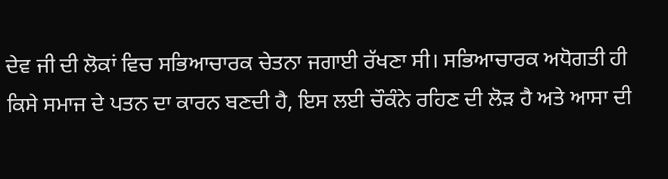ਦੇਵ ਜੀ ਦੀ ਲੋਕਾਂ ਵਿਚ ਸਭਿਆਚਾਰਕ ਚੇਤਨਾ ਜਗਾਈ ਰੱਖਣਾ ਸੀ। ਸਭਿਆਚਾਰਕ ਅਧੋਗਤੀ ਹੀ ਕਿਸੇ ਸਮਾਜ ਦੇ ਪਤਨ ਦਾ ਕਾਰਨ ਬਣਦੀ ਹੈ, ਇਸ ਲਈ ਚੌਕੰਨੇ ਰਹਿਣ ਦੀ ਲੋੜ ਹੈ ਅਤੇ ਆਸਾ ਦੀ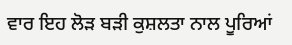ਵਾਰ ਇਹ ਲੋੜ ਬੜੀ ਕੁਸ਼ਲਤਾ ਨਾਲ ਪੂਰਿਆਂ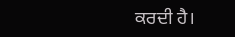ਕਰਦੀ ਹੈ।